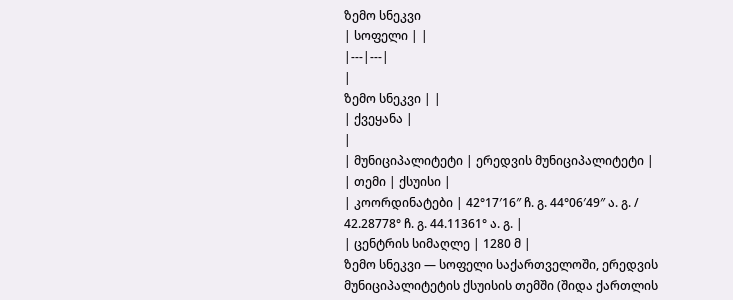ზემო სნეკვი
| სოფელი | |
|---|---|
|
ზემო სნეკვი | |
| ქვეყანა |
|
| მუნიციპალიტეტი | ერედვის მუნიციპალიტეტი |
| თემი | ქსუისი |
| კოორდინატები | 42°17′16″ ჩ. გ. 44°06′49″ ა. გ. / 42.28778° ჩ. გ. 44.11361° ა. გ. |
| ცენტრის სიმაღლე | 1280 მ |
ზემო სნეკვი — სოფელი საქართველოში, ერედვის მუნიციპალიტეტის ქსუისის თემში (შიდა ქართლის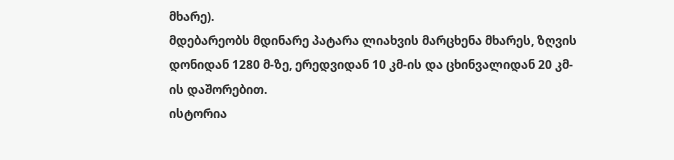მხარე).
მდებარეობს მდინარე პატარა ლიახვის მარცხენა მხარეს, ზღვის დონიდან 1280 მ-ზე, ერედვიდან 10 კმ-ის და ცხინვალიდან 20 კმ-ის დაშორებით.
ისტორია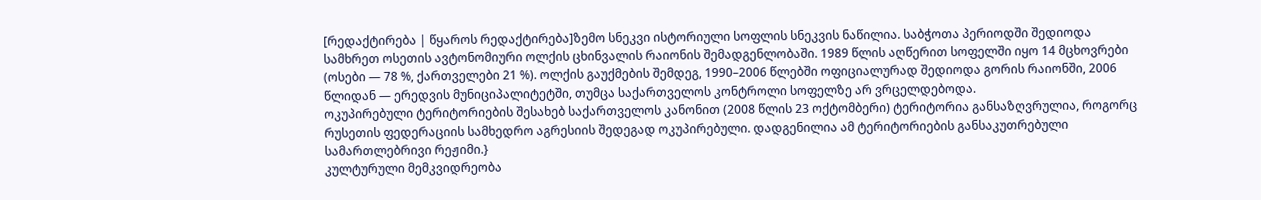[რედაქტირება | წყაროს რედაქტირება]ზემო სნეკვი ისტორიული სოფლის სნეკვის ნაწილია. საბჭოთა პერიოდში შედიოდა სამხრეთ ოსეთის ავტონომიური ოლქის ცხინვალის რაიონის შემადგენლობაში. 1989 წლის აღწერით სოფელში იყო 14 მცხოვრები (ოსები — 78 %, ქართველები 21 %). ოლქის გაუქმების შემდეგ, 1990–2006 წლებში ოფიციალურად შედიოდა გორის რაიონში, 2006 წლიდან — ერედვის მუნიციპალიტეტში, თუმცა საქართველოს კონტროლი სოფელზე არ ვრცელდებოდა.
ოკუპირებული ტერიტორიების შესახებ საქართველოს კანონით (2008 წლის 23 ოქტომბერი) ტერიტორია განსაზღვრულია, როგორც რუსეთის ფედერაციის სამხედრო აგრესიის შედეგად ოკუპირებული. დადგენილია ამ ტერიტორიების განსაკუთრებული სამართლებრივი რეჟიმი.}
კულტურული მემკვიდრეობა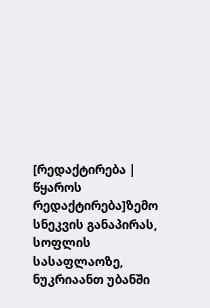[რედაქტირება | წყაროს რედაქტირება]ზემო სნეკვის განაპირას, სოფლის სასაფლაოზე, ნუკრიაანთ უბანში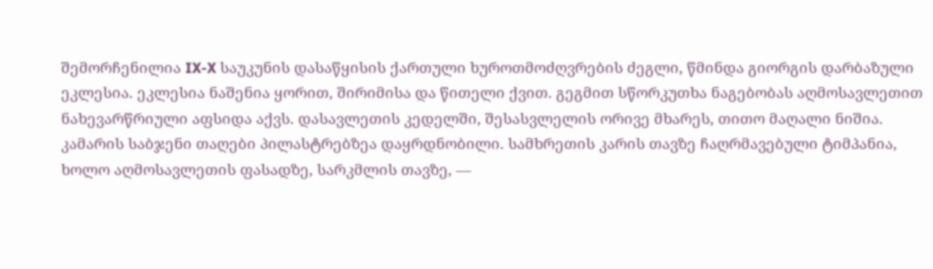შემორჩენილია IX-X საუკუნის დასაწყისის ქართული ხუროთმოძღვრების ძეგლი, წმინდა გიორგის დარბაზული ეკლესია. ეკლესია ნაშენია ყორით, შირიმისა და წითელი ქვით. გეგმით სწორკუთხა ნაგებობას აღმოსავლეთით ნახევარწრიული აფსიდა აქვს. დასავლეთის კედელში, შესასვლელის ორივე მხარეს, თითო მაღალი ნიშია. კამარის საბჯენი თაღები პილასტრებზეა დაყრდნობილი. სამხრეთის კარის თავზე ჩაღრმავებული ტიმპანია, ხოლო აღმოსავლეთის ფასადზე, სარკმლის თავზე, —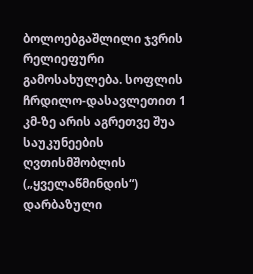ბოლოებგაშლილი ჯვრის რელიეფური გამოსახულება. სოფლის ჩრდილო-დასავლეთით 1 კმ-ზე არის აგრეთვე შუა საუკუნეების ღვთისმშობლის („ყველაწმინდის“) დარბაზული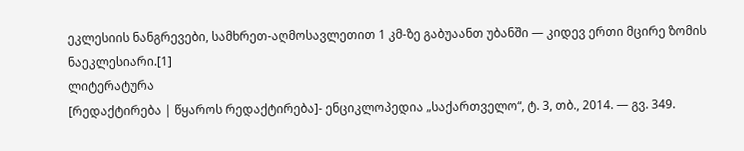ეკლესიის ნანგრევები, სამხრეთ-აღმოსავლეთით 1 კმ-ზე გაბუაანთ უბანში — კიდევ ერთი მცირე ზომის ნაეკლესიარი.[1]
ლიტერატურა
[რედაქტირება | წყაროს რედაქტირება]- ენციკლოპედია „საქართველო“, ტ. 3, თბ., 2014. — გვ. 349.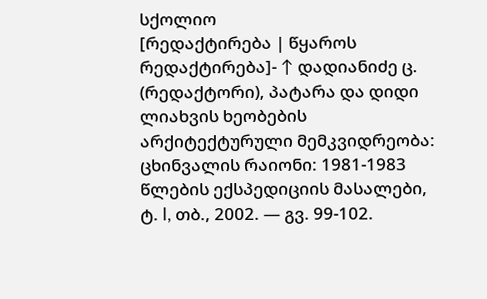სქოლიო
[რედაქტირება | წყაროს რედაქტირება]- ↑ დადიანიძე ც. (რედაქტორი), პატარა და დიდი ლიახვის ხეობების არქიტექტურული მემკვიდრეობა: ცხინვალის რაიონი: 1981-1983 წლების ექსპედიციის მასალები, ტ. I, თბ., 2002. — გვ. 99-102.